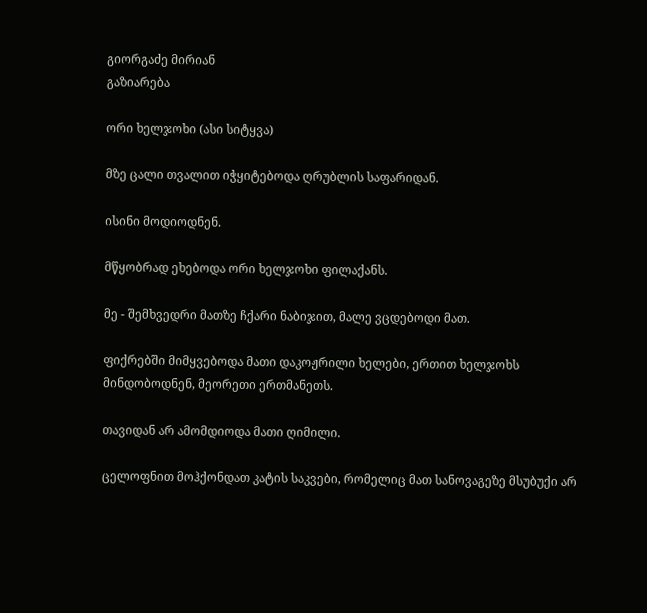გიორგაძე მირიან
გაზიარება

ორი ხელჯოხი (ასი სიტყვა)

მზე ცალი თვალით იჭყიტებოდა ღრუბლის საფარიდან.

ისინი მოდიოდნენ.

მწყობრად ეხებოდა ორი ხელჯოხი ფილაქანს.

მე - შემხვედრი მათზე ჩქარი ნაბიჯით, მალე ვცდებოდი მათ.

ფიქრებში მიმყვებოდა მათი დაკოჟრილი ხელები, ერთით ხელჯოხს მინდობოდნენ, მეორეთი ერთმანეთს.

თავიდან არ ამომდიოდა მათი ღიმილი.

ცელოფნით მოჰქონდათ კატის საკვები, რომელიც მათ სანოვაგეზე მსუბუქი არ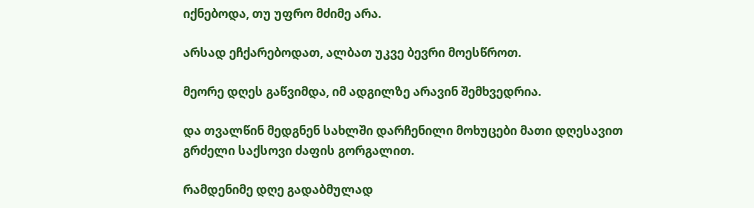იქნებოდა, თუ უფრო მძიმე არა.

არსად ეჩქარებოდათ, ალბათ უკვე ბევრი მოესწროთ.

მეორე დღეს გაწვიმდა, იმ ადგილზე არავინ შემხვედრია.

და თვალწინ მედგნენ სახლში დარჩენილი მოხუცები მათი დღესავით გრძელი საქსოვი ძაფის გორგალით.

რამდენიმე დღე გადაბმულად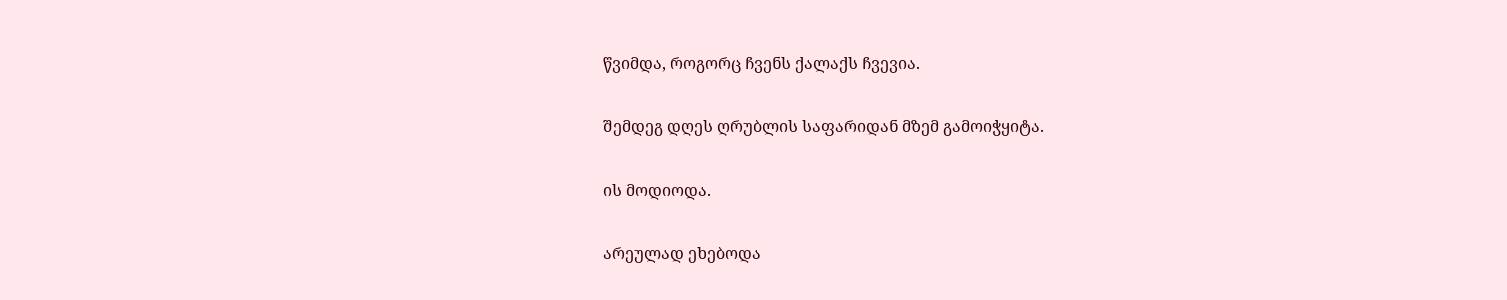წვიმდა, როგორც ჩვენს ქალაქს ჩვევია.

შემდეგ დღეს ღრუბლის საფარიდან მზემ გამოიჭყიტა.

ის მოდიოდა.

არეულად ეხებოდა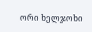ორი ხელჯოხი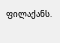ფილაქანს.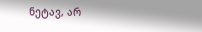ნეტავ, არ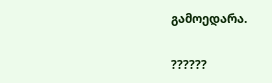გამოედარა.

??????